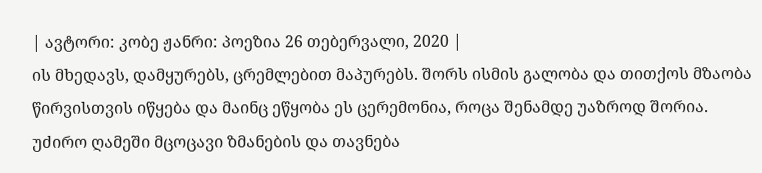| ავტორი: კობე ჟანრი: პოეზია 26 თებერვალი, 2020 |
ის მხედავს, დამყურებს, ცრემლებით მაპურებს. შორს ისმის გალობა და თითქოს მზაობა წირვისთვის იწყება და მაინც ეწყობა ეს ცერემონია, როცა შენამდე უაზროდ შორია. უძირო ღამეში მცოცავი ზმანების და თავნება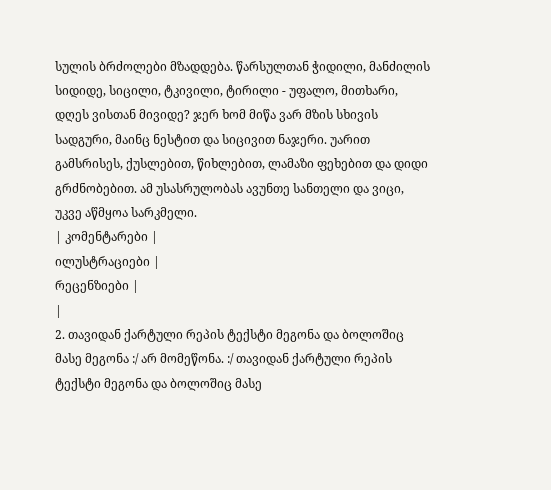სულის ბრძოლები მზადდება. წარსულთან ჭიდილი, მანძილის სიდიდე, სიცილი, ტკივილი, ტირილი - უფალო, მითხარი, დღეს ვისთან მივიდე? ჯერ ხომ მიწა ვარ მზის სხივის სადგური, მაინც ნესტით და სიცივით ნაჯერი. უარით გამსრისეს, ქუსლებით, წიხლებით, ლამაზი ფეხებით და დიდი გრძნობებით. ამ უსასრულობას ავუნთე სანთელი და ვიცი, უკვე აწმყოა სარკმელი.
| კომენტარები |
ილუსტრაციები |
რეცენზიები |
|
2. თავიდან ქარტული რეპის ტექსტი მეგონა და ბოლოშიც მასე მეგონა :/ არ მომეწონა. :/ თავიდან ქარტული რეპის ტექსტი მეგონა და ბოლოშიც მასე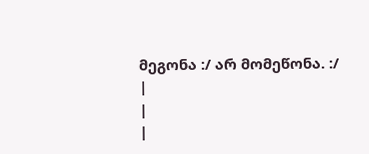მეგონა :/ არ მომეწონა. :/
|
|
|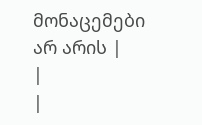მონაცემები არ არის |
|
|